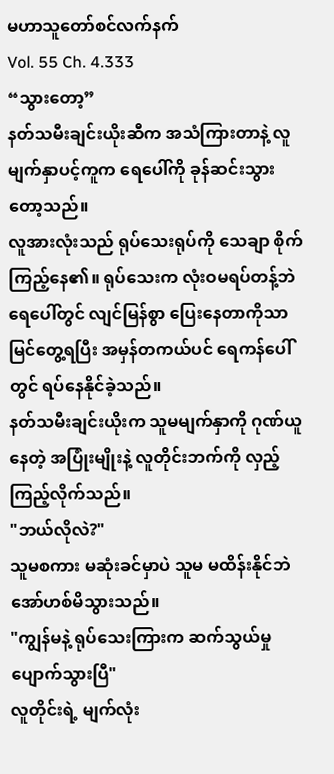မဟာသူတော်စင်လက်နက်
Vol. 55 Ch. 4.333
“သွားတော့”
နတ်သမီးချင်းယိုးဆီက အသံကြားတာနဲ့ လူမျက်နှာပင့်ကူက ရေပေါ်ကို ခုန်ဆင်းသွားတော့သည်။
လူအားလုံးသည် ရုပ်သေးရုပ်ကို သေချာ စိုက်ကြည့်နေ၏။ ရုပ်သေးက လုံးဝမရပ်တန့်ဘဲ ရေပေါ်တွင် လျင်မြန်စွာ ပြေးနေတာကိုသာ မြင်တွေ့ရပြီး အမှန်တကယ်ပင် ရေကန်ပေါ်တွင် ရပ်နေနိုင်ခဲ့သည်။
နတ်သမီးချင်းယိုးက သူမမျက်နှာကို ဂုဏ်ယူနေတဲ့ အပြုံးမျိုးနဲ့ လူတိုင်းဘက်ကို လှည့်ကြည့်လိုက်သည်။
"ဘယ်လိုလဲ?"
သူမစကား မဆုံးခင်မှာပဲ သူမ မထိန်းနိုင်ဘဲ အော်ဟစ်မိသွားသည်။
"ကျွန်မနဲ့ ရုပ်သေးကြားက ဆက်သွယ်မှု ပျောက်သွားပြီ"
လူတိုင်းရဲ့ မျက်လုံး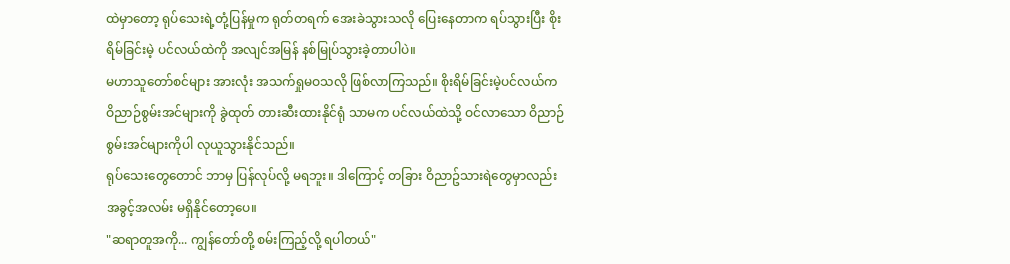ထဲမှာတော့ ရုပ်သေးရဲ့တုံ့ပြန်မှုက ရုတ်တရက် အေးခဲသွားသလို ပြေးနေတာက ရပ်သွားပြီး စိုးရိမ်ခြင်းမဲ့ ပင်လယ်ထဲကို အလျင်အမြန် နစ်မြုပ်သွားခဲ့တာပါပဲ။
မဟာသူတော်စင်များ အားလုံး အသက်ရှုမဝသလို ဖြစ်လာကြသည်။ စိုးရိမ်ခြင်းမဲ့ပင်လယ်က ဝိညာဉ်စွမ်းအင်များကို ခွဲထုတ် တားဆီးထားနိုင်ရုံ သာမက ပင်လယ်ထဲသို့ ဝင်လာသော ဝိညာဉ်စွမ်းအင်များကိုပါ လုယူသွားနိုင်သည်။
ရုပ်သေးတွေတောင် ဘာမှ ပြန်လုပ်လို့ မရဘူး။ ဒါကြောင့် တခြား ဝိညာဥ်သားရဲတွေမှာလည်း အခွင့်အလမ်း မရှိနိုင်တော့ပေ။
"ဆရာတူအကို... ကျွန်တော်တို့ စမ်းကြည့်လို့ ရပါတယ်"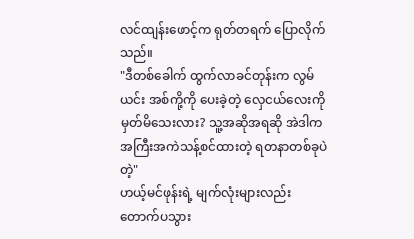လင်ထျန်းဖောင့်က ရုတ်တရက် ပြောလိုက်သည်။
"ဒီတစ်ခေါက် ထွက်လာခင်တုန်းက လွမ်ယင်း အစ်ကို့ကို ပေးခဲ့တဲ့ လှေငယ်လေးကို မှတ်မိသေးလား? သူ့အဆိုအရဆို အဲဒါက အကြီးအကဲသန့်စင်ထားတဲ့ ရတနာတစ်ခုပဲတဲ့"
ဟယ့်မင်ဖုန်းရဲ့ မျက်လုံးများလည်း တောက်ပသွား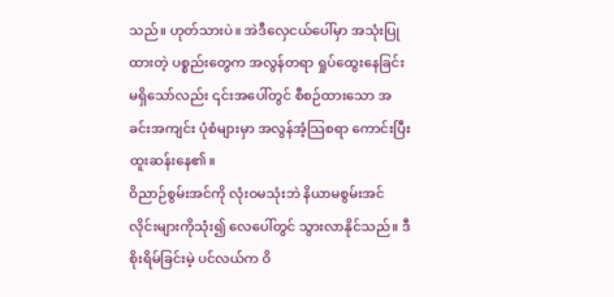သည်။ ဟုတ်သားပဲ။ အဲဒီလှေငယ်ပေါ်မှာ အသုံးပြုထားတဲ့ ပစ္စည်းတွေက အလွန်တရာ ရှုပ်ထွေးနေခြင်း မရှိသော်လည်း ၎င်းအပေါ်တွင် စီစဉ်ထားသော အခင်းအကျင်း ပုံစံများမှာ အလွန်အံ့သြစရာ ကောင်းပြီး ထူးဆန်းနေ၏။
ဝိညာဉ်စွမ်းအင်ကို လုံးဝမသုံးဘဲ နိယာမစွမ်းအင် လိုင်းများကိုသုံး၍ လေပေါ်တွင် သွားလာနိုင်သည်။ ဒီစိုးရိမ်ခြင်းမဲ့ ပင်လယ်က ဝိ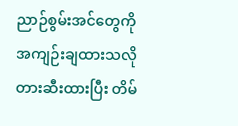ညာဉ်စွမ်းအင်တွေကို အကျဉ်းချထားသလို တားဆီးထားပြီး တိမ်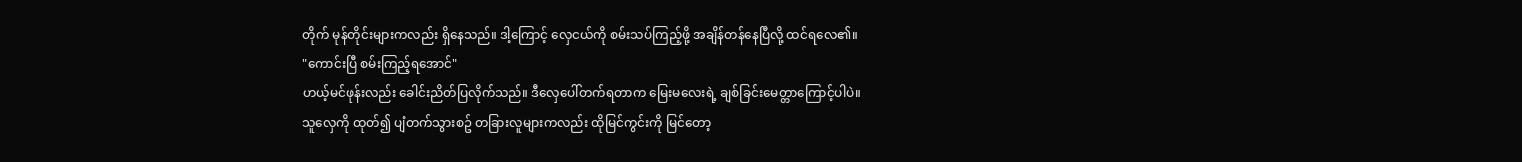တိုက် မုန်တိုင်းများကလည်း ရှိနေသည်။ ဒါ့ကြောင့် လှေငယ်ကို စမ်းသပ်ကြည့်ဖို့ အချိန်တန်နေပြီလို့ ထင်ရလေ၏။
"ကောင်းပြီ စမ်းကြည့်ရအောင်"
ဟယ့်မင်ဖုန်းလည်း ခေါင်းညိတ်ပြလိုက်သည်။ ဒီလှေပေါ်တက်ရတာက မြေးမလေးရဲ့ ချစ်ခြင်းမေတ္တာကြောင့်ပါပဲ။
သူလှေကို ထုတ်၍ ပျံတက်သွားစဥ် တခြားလူများကလည်း ထိုမြင်ကွင်းကို မြင်တော့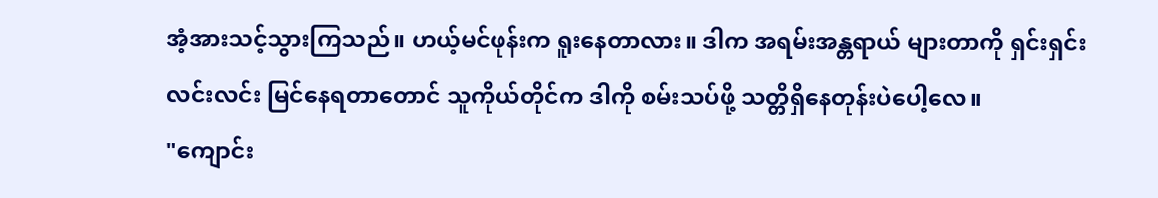အံ့အားသင့်သွားကြသည်။ ဟယ့်မင်ဖုန်းက ရူးနေတာလား။ ဒါက အရမ်းအန္တရာယ် များတာကို ရှင်းရှင်းလင်းလင်း မြင်နေရတာတောင် သူကိုယ်တိုင်က ဒါကို စမ်းသပ်ဖို့ သတ္တိရှိနေတုန်းပဲပေါ့လေ။
"ကျောင်း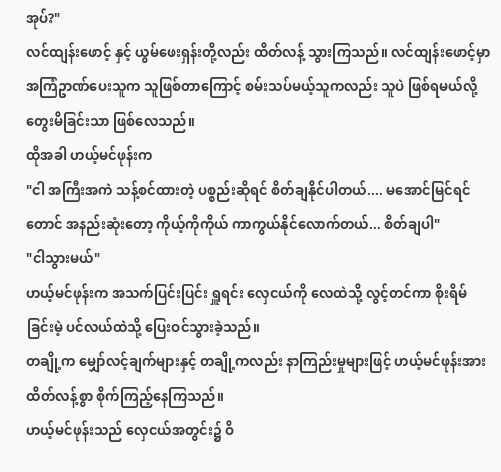အုပ်?"
လင်ထျန်းဖောင့် နှင့် ယွမ်ဖေးရှန်းတို့လည်း ထိတ်လန့် သွားကြသည်။ လင်ထျန်းဖောင့်မှာ အကြံဥာဏ်ပေးသူက သူဖြစ်တာကြောင့် စမ်းသပ်မယ့်သူကလည်း သူပဲ ဖြစ်ရမယ်လို့ တွေးမိခြင်းသာ ဖြစ်လေသည်။
ထိုအခါ ဟယ့်မင်ဖုန်းက
"ငါ အကြီးအကဲ သန့်စင်ထားတဲ့ ပစ္စည်းဆိုရင် စိတ်ချနိုင်ပါတယ်.... မအောင်မြင်ရင်တောင် အနည်းဆုံးတော့ ကိုယ့်ကိုကိုယ် ကာကွယ်နိုင်လောက်တယ်... စိတ်ချပါ"
"ငါသွားမယ်"
ဟယ့်မင်ဖုန်းက အသက်ပြင်းပြင်း ရှူရင်း လှေငယ်ကို လေထဲသို့ လွင့်တင်ကာ စိုးရိမ်ခြင်းမဲ့ ပင်လယ်ထဲသို့ ပြေးဝင်သွားခဲ့သည်။
တချို့က မျှော်လင့်ချက်များနှင့် တချို့ကလည်း နာကြည်းမှုများဖြင့် ဟယ့်မင်ဖုန်းအား ထိတ်လန့်စွာ စိုက်ကြည့်နေကြသည်။
ဟယ့်မင်ဖုန်းသည် လှေငယ်အတွင်း၌ ဝိ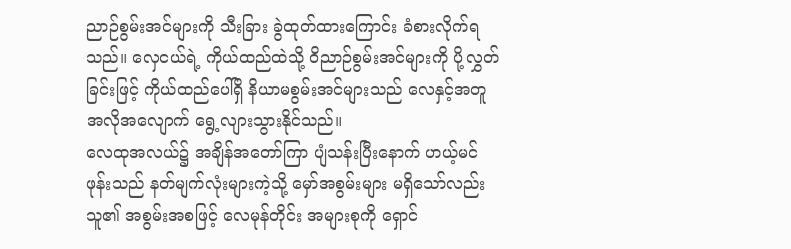ညာဉ်စွမ်းအင်များကို သီးခြား ခွဲထုတ်ထားကြောင်း ခံစားလိုက်ရသည်။ လှေငယ်ရဲ့ ကိုယ်ထည်ထဲသို့ ဝိညာဉ်စွမ်းအင်များကို ပို့လွှတ်ခြင်းဖြင့် ကိုယ်ထည်ပေါ်ရှိ နိယာမစွမ်းအင်များသည် လေနှင့်အတူ အလိုအလျောက် ရွေ့လျားသွားနိုင်သည်။
လေထုအလယ်၌ အချိန်အတော်ကြာ ပျံသန်းပြီးနောက် ဟယ့်မင်ဖုန်းသည် နတ်မျက်လုံးများကဲ့သို့ မှော်အစွမ်းများ မရှိသော်လည်း သူ၏ အစွမ်းအစဖြင့် လေမုန်တိုင်း အများစုကို ရှောင်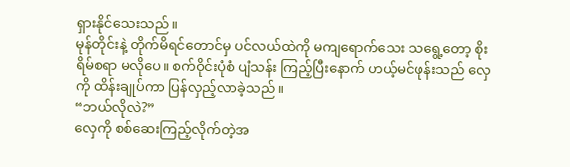ရှားနိုင်သေးသည်။
မုန်တိုင်းနဲ့ တိုက်မိရင်တောင်မှ ပင်လယ်ထဲကို မကျရောက်သေး သရွေ့တော့ စိုးရိမ်စရာ မလိုပေ။ စက်ဝိုင်းပုံစံ ပျံသန်း ကြည့်ပြီးနောက် ဟယ့်မင်ဖုန်းသည် လှေကို ထိန်းချုပ်ကာ ပြန်လှည့်လာခဲ့သည်။
“ဘယ်လိုလဲ?”
လှေကို စစ်ဆေးကြည့်လိုက်တဲ့အ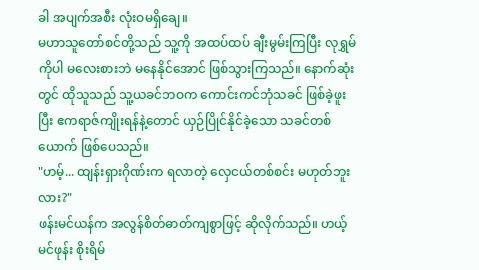ခါ အပျက်အစီး လုံးဝမရှိချေ။
မဟာသူတော်စင်တို့သည် သူ့ကို အထပ်ထပ် ချီးမွမ်းကြပြီး လုရွှမ်ကိုပါ မလေးစားဘဲ မနေနိုင်အောင် ဖြစ်သွားကြသည်။ နောက်ဆုံးတွင် ထိုသူသည် သူ့ယခင်ဘဝက ကောင်းကင်ဘုံသခင် ဖြစ်ခဲ့ဖူးပြီး ဧကရာဇ်ကျိုးရန်နဲ့တောင် ယှဉ်ပြိုင်နိုင်ခဲ့သော သခင်တစ်ယောက် ဖြစ်ပေသည်။
"ဟမ့်... ထျန်းရှားဂိုဏ်းက ရလာတဲ့ လှေငယ်တစ်စင်း မဟုတ်ဘူးလား?"
ဖန်းမင်ယန်က အလွန်စိတ်ဓာတ်ကျစွာဖြင့် ဆိုလိုက်သည်။ ဟယ့်မင်ဖုန်း စိုးရိမ်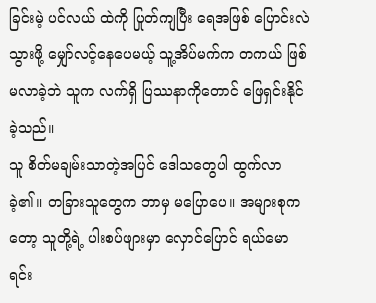ခြင်းမဲ့ ပင်လယ် ထဲကို ပြုတ်ကျပြီး ရေအဖြစ် ပြောင်းလဲသွားဖို့ မျှော်လင့်နေပေမယ့် သူ့အိပ်မက်က တကယ် ဖြစ်မလာခဲ့ဘဲ သူက လက်ရှိ ပြဿနာကိုတောင် ဖြေရှင်းနိုင်ခဲ့သည်။
သူ စိတ်မချမ်းသာတဲ့အပြင် ဒေါသတွေပါ ထွက်လာခဲ့၏။ တခြားသူတွေက ဘာမှ မပြောပေ။ အများစုကတော့ သူတို့ရဲ့ ပါးစပ်ဖျားမှာ လှောင်ပြောင် ရယ်မောရင်း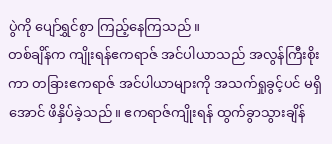ပွဲကို ပျော်ရွှင်စွာ ကြည့်နေကြသည်။
တစ်ချိန်က ကျိုးရန်ဧကရာဇ် အင်ပါယာသည် အလွန်ကြီးစိုးကာ တခြားဧကရာဇ် အင်ပါယာများကို အသက်ရှုခွင့်ပင် မရှိအောင် ဖိနှိပ်ခဲ့သည်။ ဧကရာဇ်ကျိုးရန် ထွက်ခွာသွားချိန်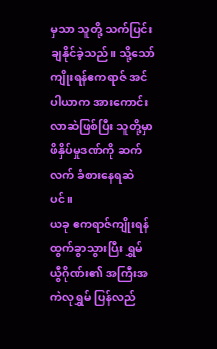မှသာ သူတို့ သက်ပြင်းချနိုင်ခဲ့သည်။ သို့သော် ကျိုးရန်ဧကရာဇ် အင်ပါယာက အားကောင်းလာဆဲဖြစ်ပြီး သူတို့မှာ ဖိနှိပ်မှုဒဏ်ကို ဆက်လက် ခံစားနေရဆဲပင်။
ယခု ဧကရာဇ်ကျိုးရန် ထွက်ခွာသွားပြီး ရွှမ်ယွီဂိုဏ်း၏ အကြီးအကဲလုရွှမ် ပြန်လည်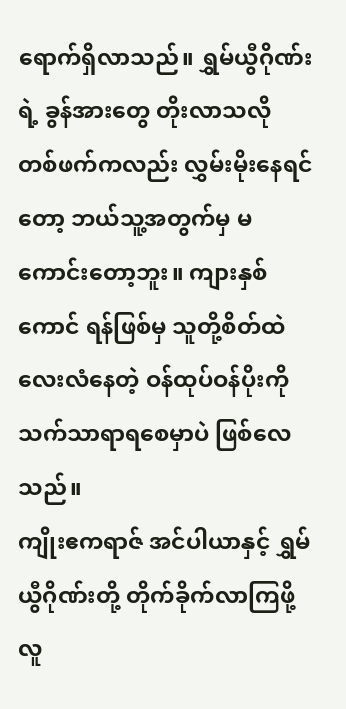ရောက်ရှိလာသည်။ ရွှမ်ယွီဂိုဏ်းရဲ့ ခွန်အားတွေ တိုးလာသလို တစ်ဖက်ကလည်း လွှမ်းမိုးနေရင်တော့ ဘယ်သူ့အတွက်မှ မကောင်းတော့ဘူး။ ကျားနှစ်ကောင် ရန်ဖြစ်မှ သူတို့စိတ်ထဲ လေးလံနေတဲ့ ဝန်ထုပ်ဝန်ပိုးကို သက်သာရာရစေမှာပဲ ဖြစ်လေသည်။
ကျိုးဧကရာဇ် အင်ပါယာနှင့် ရွှမ်ယွီဂိုဏ်းတို့ တိုက်ခိုက်လာကြဖို့ လူ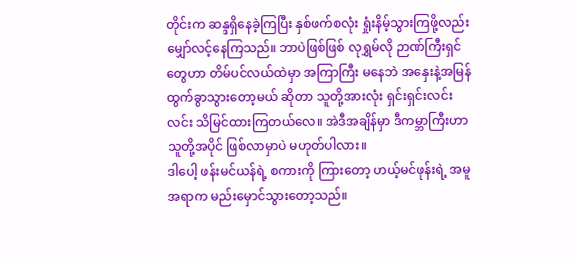တိုင်းက ဆန္ဒရှိနေခဲ့ကြပြီး နှစ်ဖက်စလုံး ရှုံးနိမ့်သွားကြဖို့လည်း မျှော်လင့်နေကြသည်။ ဘာပဲဖြစ်ဖြစ် လုရွှမ်လို ဉာဏ်ကြီးရှင်တွေဟာ တိမ်ပင်လယ်ထဲမှာ အကြာကြီး မနေဘဲ အနှေးနဲ့အမြန် ထွက်ခွာသွားတော့မယ် ဆိုတာ သူတို့အားလုံး ရှင်းရှင်းလင်းလင်း သိမြင်ထားကြတယ်လေ။ အဲဒီအချိန်မှာ ဒီကမ္ဘာကြီးဟာ သူတို့အပိုင် ဖြစ်လာမှာပဲ မဟုတ်ပါလား။
ဒါပေါ့ ဖန်းမင်ယန်ရဲ့ စကားကို ကြားတော့ ဟယ့်မင်ဖုန်းရဲ့ အမူအရာက မည်းမှောင်သွားတော့သည်။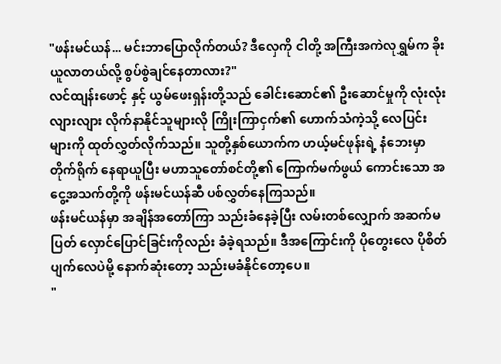"ဖန်းမင်ယန်... မင်းဘာပြောလိုက်တယ်? ဒီလှေကို ငါတို့ အကြီးအကဲလုရွှမ်က ခိုးယူလာတယ်လို့ စွပ်စွဲချင်နေတာလား?"
လင်ထျန်းဖောင့် နှင့် ယွမ်ဖေးရှန်းတို့သည် ခေါင်းဆောင်၏ ဦးဆောင်မှုကို လုံးလုံးလျားလျား လိုက်နာနိုင်သူများလို ကြိုးကြာငှက်၏ ဟောက်သံကဲ့သို့ လေပြင်းများကို ထုတ်လွှတ်လိုက်သည်။ သူတို့နှစ်ယောက်က ဟယ့်မင်ဖုန်းရဲ့ နံဘေးမှာ တိုက်ရိုက် နေရာယူပြီး မဟာသူတော်စင်တို့၏ ကြောက်မက်ဖွယ် ကောင်းသော အငွေ့အသက်တို့ကို ဖန်းမင်ယန်ဆီ ပစ်လွှတ်နေကြသည်။
ဖန်းမင်ယန်မှာ အချိန်အတော်ကြာ သည်းခံနေခဲ့ပြီး လမ်းတစ်လျှောက် အဆက်မပြတ် လှောင်ပြောင်ခြင်းကိုလည်း ခံခဲ့ရသည်။ ဒီအကြောင်းကို ပိုတွေးလေ ပိုစိတ်ပျက်လေပဲမို့ နောက်ဆုံးတော့ သည်းမခံနိုင်တော့ပေ။
"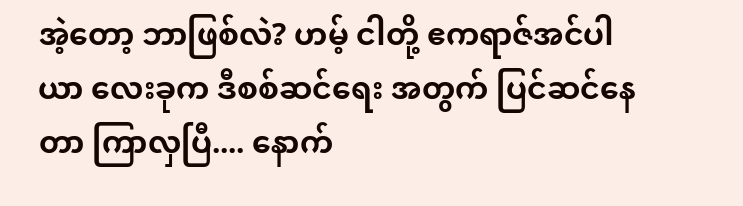အဲ့တော့ ဘာဖြစ်လဲ? ဟမ့် ငါတို့ ဧကရာဇ်အင်ပါယာ လေးခုက ဒီစစ်ဆင်ရေး အတွက် ပြင်ဆင်နေတာ ကြာလှပြီ.... နောက်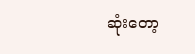ဆုံးတော့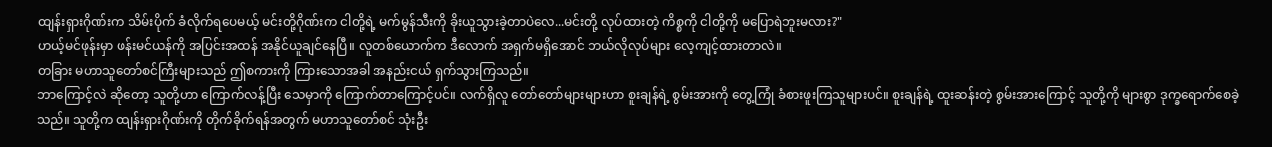ထျန်းရှားဂိုဏ်းက သိမ်းပိုက် ခံလိုက်ရပေမယ့် မင်းတို့ဂိုဏ်းက ငါတို့ရဲ့ မက်မွန်သီးကို ခိုးယူသွားခဲ့တာပဲလေ...မင်းတို့ လုပ်ထားတဲ့ ကိစ္စကို ငါတို့ကို မပြောရဲဘူးမလား?"
ဟယ့်မင်ဖုန်းမှာ ဖန်းမင်ယန်ကို အပြင်းအထန် အနိုင်ယူချင်နေပြီ။ လူတစ်ယောက်က ဒီလောက် အရှက်မရှိအောင် ဘယ်လိုလုပ်များ လေ့ကျင့်ထားတာလဲ။
တခြား မဟာသူတော်စင်ကြီးများသည် ဤစကားကို ကြားသောအခါ အနည်းငယ် ရှက်သွားကြသည်။
ဘာကြောင့်လဲ ဆိုတော့ သူတို့ဟာ ကြောက်လန့်ပြီး သေမှာကို ကြောက်တာကြောင့်ပင်။ လက်ရှိလူ တော်တော်များများဟာ စူးချန်ရဲ့ စွမ်းအားကို တွေ့ကြုံ ခံစားဖူးကြသူများပင်။ စူးချန်ရဲ့ ထူးဆန်းတဲ့ စွမ်းအားကြောင့် သူတို့ကို များစွာ ဒုက္ခရောက်စေခဲ့သည်။ သူတို့က ထျန်းရှားဂိုဏ်းကို တိုက်ခိုက်ရန်အတွက် မဟာသူတော်စင် သုံးဦး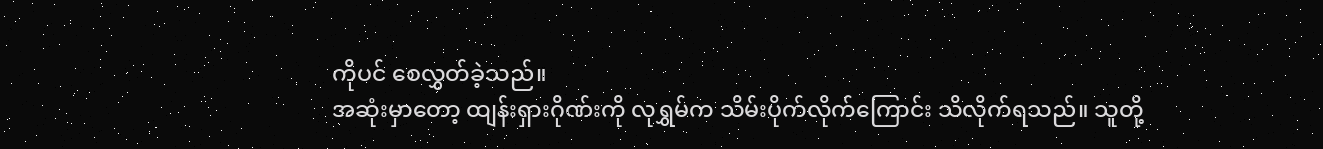ကိုပင် စေလွှတ်ခဲ့သည်။
အဆုံးမှာတော့ ထျန်းရှားဂိုဏ်းကို လုရွှမ်က သိမ်းပိုက်လိုက်ကြောင်း သိလိုက်ရသည်။ သူတို့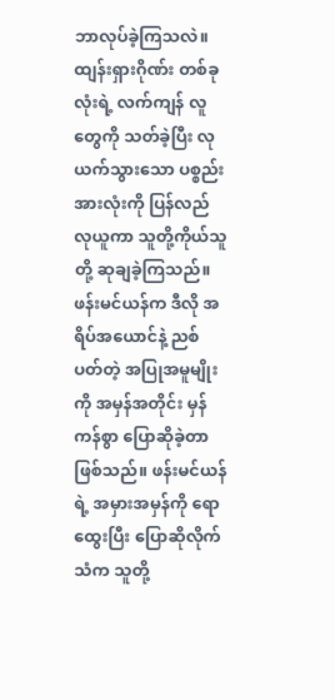ဘာလုပ်ခဲ့ကြသလဲ။ ထျန်းရှားဂိုဏ်း တစ်ခုလုံးရဲ့ လက်ကျန် လူတွေကို သတ်ခဲ့ပြီး လုယက်သွားသော ပစ္စည်းအားလုံးကို ပြန်လည် လုယူကာ သူတို့ကိုယ်သူတို့ ဆုချခဲ့ကြသည်။
ဖန်းမင်ယန်က ဒီလို အရိပ်အယောင်နဲ့ ညစ်ပတ်တဲ့ အပြုအမူမျိုးကို အမှန်အတိုင်း မှန်ကန်စွာ ပြောဆိုခဲ့တာ ဖြစ်သည်။ ဖန်းမင်ယန်ရဲ့ အမှားအမှန်ကို ရောထွေးပြီး ပြောဆိုလိုက်သံက သူတို့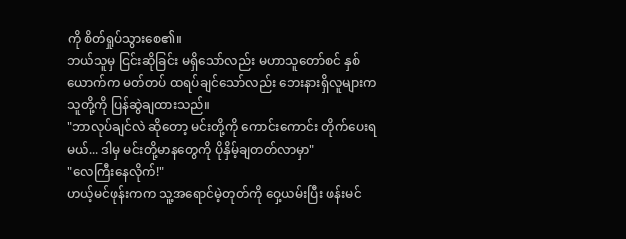ကို စိတ်ရှုပ်သွားစေ၏။
ဘယ်သူမှ ငြင်းဆိုခြင်း မရှိသော်လည်း မဟာသူတော်စင် နှစ်ယောက်က မတ်တပ် ထရပ်ချင်သော်လည်း ဘေးနားရှိလူများက သူတို့ကို ပြန်ဆွဲချထားသည်။
"ဘာလုပ်ချင်လဲ ဆိုတော့ မင်းတို့ကို ကောင်းကောင်း တိုက်ပေးရမယ်... ဒါမှ မင်းတို့မာနတွေကို ပိုနှိမ့်ချတတ်လာမှာ"
"လေကြီးနေလိုက်!"
ဟယ့်မင်ဖုန်းကက သူ့အရောင်မဲ့တုတ်ကို ဝှေ့ယမ်းပြီး ဖန်းမင်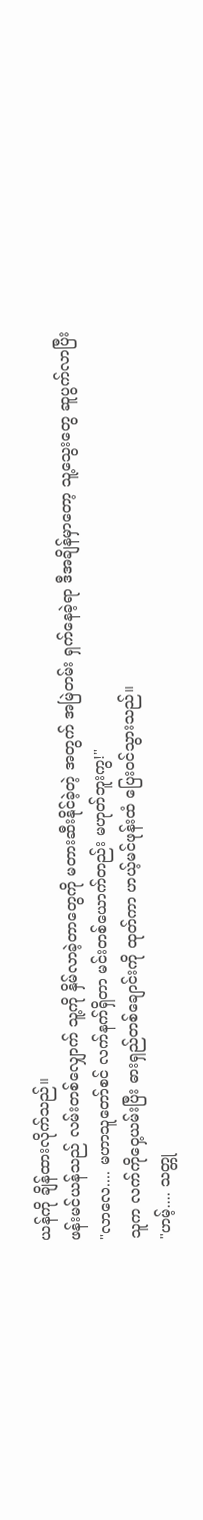ယန်ကို ချိန်ထားလိုက်သည်။
ဖန်းမင်ယန်သည် လမ်းတစ်လျှောက် သူ့ကို နှိမ်လာခဲ့တာတွေကို မတားဆီးနိုင်ခဲ့တဲ့ အတွက် အမြဲတမ်း ရှက်နေခဲ့ရာ ဒီအချိန်မှာတော့ သူ့သွေးတွေ ဆူပွက်လာပြီး
"လာလေ.... မဟာသူတော်စင် လက်နက်ရှိတာ မင်းတစ်ယောက်တည်း မဟုတ်ဘူးကွ!"
သူက လက်ကိုဝှေ့ယမ်းပြီး ဓားရှည်တစ်ချောင်းကို ထုတ်ကာ ဟယ့်မင်ဖုန်းထံ ပြေးဝင်သွားသည်။
"ဟမ့်.... သတ္တု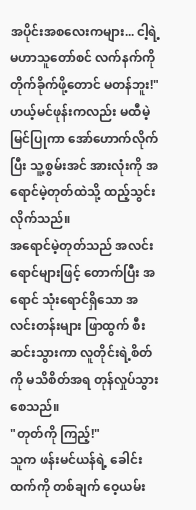အပိုင်းအစလေးကများ... ငါ့ရဲ့ မဟာသူတော်စင် လက်နက်ကို တိုက်ခိုက်ဖို့တောင် မတန်ဘူး!"
ဟယ့်မင်ဖုန်းကလည်း မထီမဲ့မြင်ပြုကာ အော်ဟောက်လိုက်ပြီး သူ့စွမ်းအင် အားလုံးကို အရောင်မဲ့တုတ်ထဲသို့ ထည့်သွင်းလိုက်သည်။
အရောင်မဲ့တုတ်သည် အလင်းရောင်များဖြင့် တောက်ပြီး အရောင် သုံးရောင်ရှိသော အလင်းတန်းများ ဖြာထွက် စီးဆင်းသွားကာ လူတိုင်းရဲ့စိတ်ကို မသိစိတ်အရ တုန်လှုပ်သွားစေသည်။
"တုတ်ကို ကြည့်!"
သူက ဖန်းမင်ယန်ရဲ့ ခေါင်းထက်ကို တစ်ချက် ဝေ့ယမ်း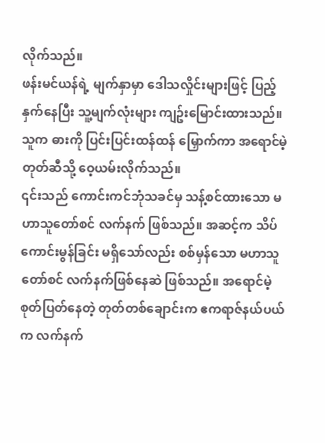လိုက်သည်။
ဖန်းမင်ယန်ရဲ့ မျက်နှာမှာ ဒေါသလှိုင်းများဖြင့် ပြည့်နှက်နေပြီး သူ့မျက်လုံးများ ကျဥ်းမြောင်းထားသည်။ သူက ဓားကို ပြင်းပြင်းထန်ထန် မြှောက်ကာ အရောင်မဲ့ တုတ်ဆီသို့ ဝေ့ယမ်းလိုက်သည်။
၎င်းသည် ကောင်းကင်ဘုံသခင်မှ သန့်စင်ထားသော မဟာသူတော်စင် လက်နက် ဖြစ်သည်။ အဆင့်က သိပ်ကောင်းမွန်ခြင်း မရှိသော်လည်း စစ်မှန်သော မဟာသူတော်စင် လက်နက်ဖြစ်နေဆဲ ဖြစ်သည်။ အရောင်မဲ့ စုတ်ပြတ်နေတဲ့ တုတ်တစ်ချောင်းက ဧကရာဇ်နယ်ပယ်က လက်နက်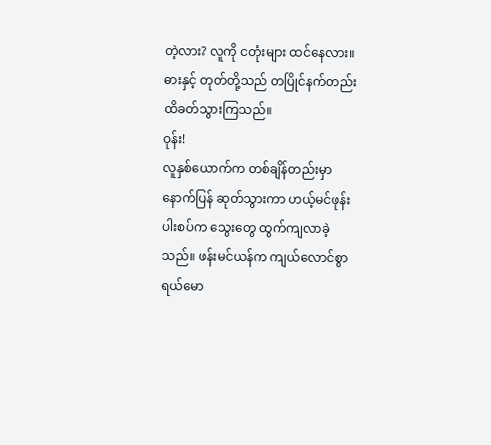တဲ့လား? လူကို ငတုံးများ ထင်နေလား။
ဓားနှင့် တုတ်တို့သည် တပြိုင်နက်တည်း ထိခတ်သွားကြသည်။
ဝုန်း!
လူနှစ်ယောက်က တစ်ချိန်တည်းမှာ နောက်ပြန် ဆုတ်သွားကာ ဟယ့်မင်ဖုန်း ပါးစပ်က သွေးတွေ ထွက်ကျလာခဲ့သည်။ ဖန်းမင်ယန်က ကျယ်လောင်စွာ ရယ်မော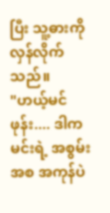ပြီး သူ့ဓားကို လှန်လိုက်သည်။
"ဟယ့်မင်ဖုန်း.... ဒါက မင်းရဲ့ အစွမ်းအစ အကုန်ပဲ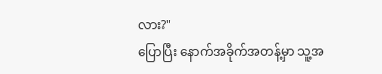လား?"
ပြောပြီး နောက်အခိုက်အတန့်မှာ သူ့အ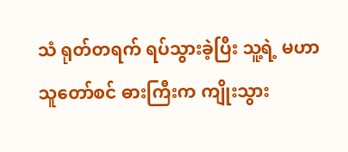သံ ရုတ်တရက် ရပ်သွားခဲ့ပြီး သူ့ရဲ့ မဟာသူတော်စင် ဓားကြီးက ကျိုးသွား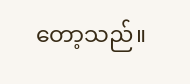တော့သည်။